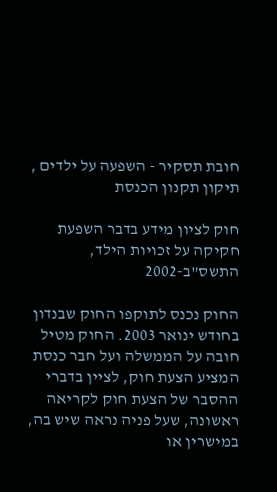חובת תסקיר - השפעה על ילדים , תיקון תקנון הכנסת

חוק לציון מידע בדבר השפעת חקיקה על זכויות הילד, התשס"ב-2002

החוק נכנס לתוקפו החוק שבנדון בחודש ינואר 2003. החוק מטיל חובה על הממשלה ועל חבר כנסת המציע הצעת חוק, לציין בדברי ההסבר של הצעת חוק לקריאה ראשונה, שעל פניה נראה שיש בה, במישרין או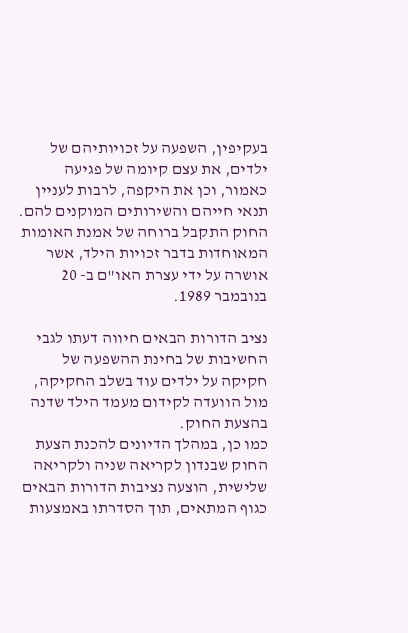בעקיפין, השפעה על זכויותיהם של ילדים, את עצם קיומה של פגיעה כאמור, וכן את היקפה, לרבות לעניין תנאי חייהם והשירותים המוקנים להם. החוק התקבל ברוחה של אמנת האומות המאוחדות בדבר זכויות הילד, אשר אושרה על ידי עצרת האו"ם ב- 20 בנובמבר 1989.

נציב הדורות הבאים חיווה דעתו לגבי החשיבות של בחינת ההשפעה של חקיקה על ילדים עוד בשלב החקיקה, מול הוועדה לקידום מעמד הילד שדנה בהצעת החוק.
כמו כן, במהלך הדיונים להכנת הצעת החוק שבנדון לקריאה שניה ולקריאה שלישית, הוצעה נציבות הדורות הבאים כגוף המתאים, תוך הסדרתו באמצעות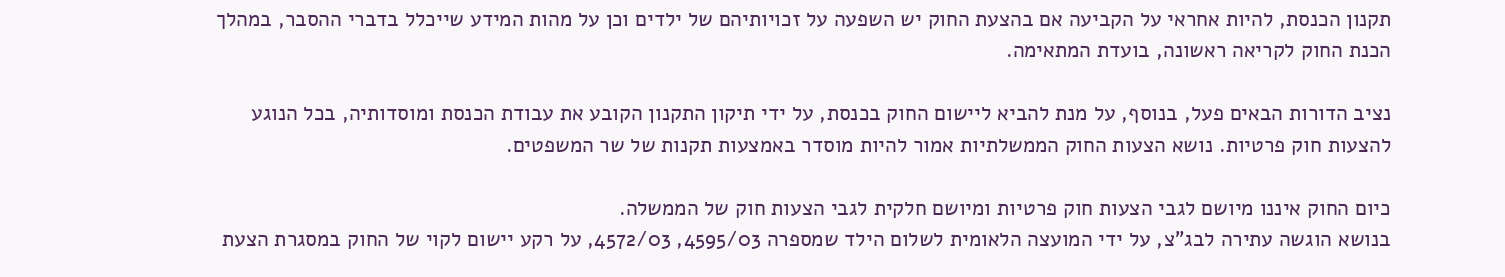תקנון הכנסת, להיות אחראי על הקביעה אם בהצעת החוק יש השפעה על זכויותיהם של ילדים וכן על מהות המידע שייכלל בדברי ההסבר, במהלך הכנת החוק לקריאה ראשונה, בועדת המתאימה.

נציב הדורות הבאים פעל, בנוסף, על מנת להביא ליישום החוק בכנסת, על ידי תיקון התקנון הקובע את עבודת הכנסת ומוסדותיה, בכל הנוגע להצעות חוק פרטיות. נושא הצעות החוק הממשלתיות אמור להיות מוסדר באמצעות תקנות של שר המשפטים.

כיום החוק איננו מיושם לגבי הצעות חוק פרטיות ומיושם חלקית לגבי הצעות חוק של הממשלה.
בנושא הוגשה עתירה לבג"צ, על ידי המועצה הלאומית לשלום הילד שמספרה 4595/03, 4572/03, על רקע יישום לקוי של החוק במסגרת הצעת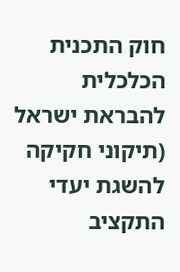חוק התכנית הכלכלית להבראת ישראל (תיקוני חקיקה להשגת יעדי התקציב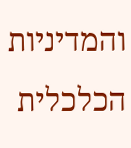והמדיניות הכלכלית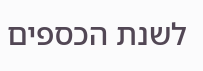לשנת הכספים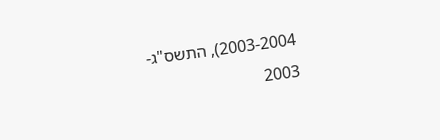2003-2004), התשס"ג- 2003